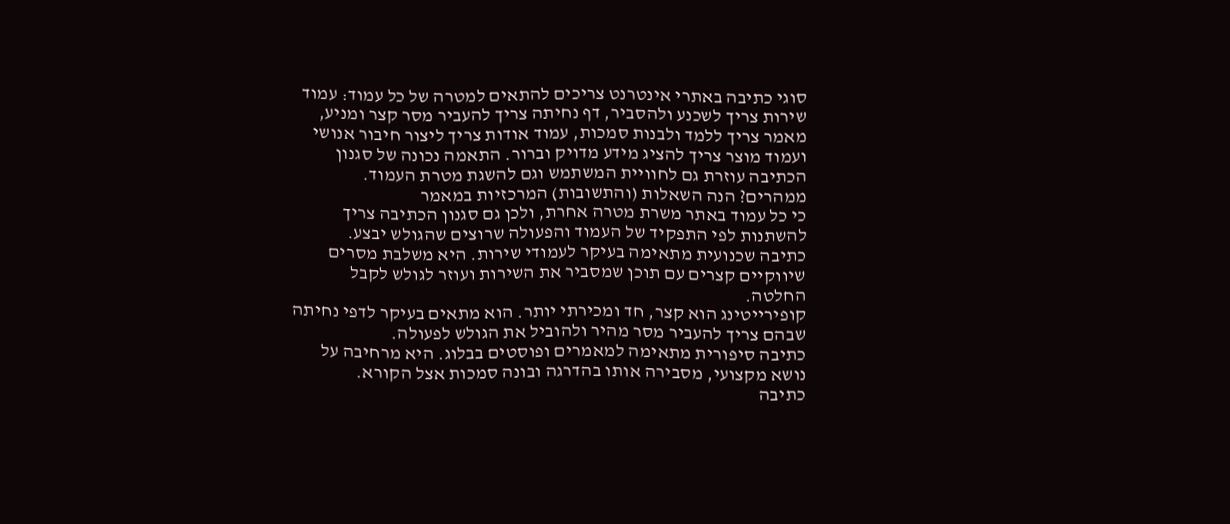סוגי כתיבה באתרי אינטרנט צריכים להתאים למטרה של כל עמוד: עמוד שירות צריך לשכנע ולהסביר, דף נחיתה צריך להעביר מסר קצר ומניע, מאמר צריך ללמד ולבנות סמכות, עמוד אודות צריך ליצור חיבור אנושי ועמוד מוצר צריך להציג מידע מדויק וברור. התאמה נכונה של סגנון הכתיבה עוזרת גם לחוויית המשתמש וגם להשגת מטרת העמוד.
ממהרים? הנה השאלות (והתשובות) המרכזיות במאמר
כי כל עמוד באתר משרת מטרה אחרת, ולכן גם סגנון הכתיבה צריך להשתנות לפי התפקיד של העמוד והפעולה שרוצים שהגולש יבצע.
כתיבה שכנועית מתאימה בעיקר לעמודי שירות. היא משלבת מסרים שיווקיים קצרים עם תוכן שמסביר את השירות ועוזר לגולש לקבל החלטה.
קופירייטינג הוא קצר, חד ומכירתי יותר. הוא מתאים בעיקר לדפי נחיתה שבהם צריך להעביר מסר מהיר ולהוביל את הגולש לפעולה.
כתיבה סיפורית מתאימה למאמרים ופוסטים בבלוג. היא מרחיבה על נושא מקצועי, מסבירה אותו בהדרגה ובונה סמכות אצל הקורא.
כתיבה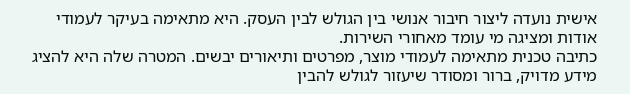אישית נועדה ליצור חיבור אנושי בין הגולש לבין העסק. היא מתאימה בעיקר לעמודי אודות ומציגה מי עומד מאחורי השירות.
כתיבה טכנית מתאימה לעמודי מוצר, מפרטים ותיאורים יבשים. המטרה שלה היא להציג מידע מדויק, ברור ומסודר שיעזור לגולש להבין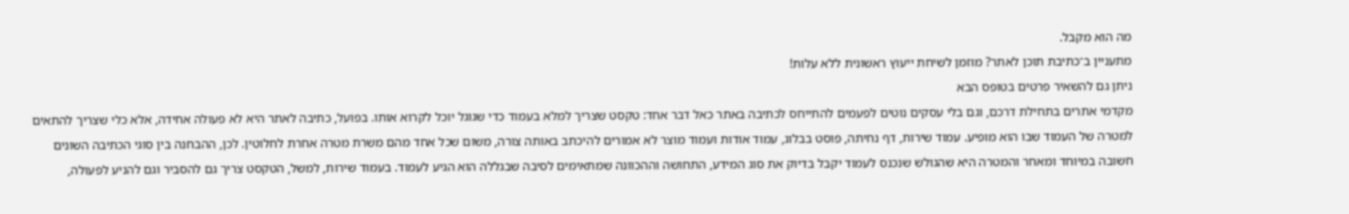מה הוא מקבל.
מתעניין ב־כתיבת תוכן לאתר? מוזמן לשיחת ייעוץ ראשונית ללא עלות!
ניתן גם להשאיר פרטים בטופס הבא
מקדמי אתרים בתחילת דרכם, וגם בלי עסקים נוטים לפעמים להתייחס לכתיבה באתר כאל דבר אחד: טקסט שצריך למלא בעמוד כדי שגוגל יוכל לקרוא אותו. בפועל, כתיבה לאתר היא לא פעולה אחידה, אלא כלי שצריך להתאים למטרה של העמוד שבו הוא מופיע. עמוד שירות, דף נחיתה, פוסט בבלוג, עמוד אודות ועמוד מוצר לא אמורים להיכתב באותה צורה, משום שכל אחד מהם משרת מטרה אחרת לחלוטין. לכן, ההבחנה בין סוגי הכתיבה השונים חשובה במיוחד ומאחר והמטרה היא שהגולש שנכנס לעמוד יקבל בדיוק את סוג המידע, התחושה וההכוונה שמתאימים לסיבה שבגללה הוא הגיע לעמוד. בעמוד שירות, למשל, הטקסט צריך גם להסביר וגם להניע לפעולה,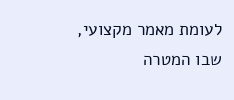לעומת מאמר מקצועי, שבו המטרה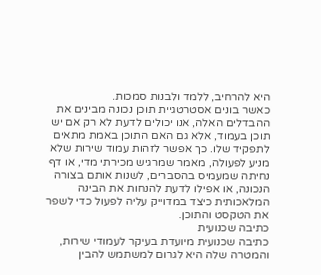היא להרחיב, ללמד ולבנות סמכות.
כאשר בונים אסטרטגיית תוכן נכונה מבינים את ההבדלים האלה, אנו יכולים לדעת לא רק אם יש תוכן בעמוד, אלא גם האם התוכן באמת מתאים לתפקיד שלו. כך אפשר לזהות עמוד שירות שלא מניע לפעולה, מאמר שמרגיש מכירתי מדי, או דף נחיתה שמעמיס בהסברים, לשנות אותם בצורה הנכונה, או אפילו לדעת להנחות את הבינה המלאכותית כיצד במדוייק עליה לפעול כדי לשפר את הטקסט והתוכן.
כתיבה שכנועית
כתיבה שכנועית מיועדת בעיקר לעמודי שירות, והמטרה שלה היא לגרום למשתמש להבין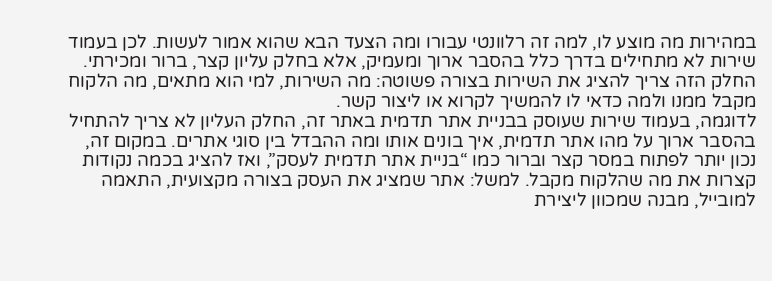במהירות מה מוצע לו, למה זה רלוונטי עבורו ומה הצעד הבא שהוא אמור לעשות. לכן בעמוד שירות לא מתחילים בדרך כלל בהסבר ארוך ומעמיק, אלא בחלק עליון קצר, ברור ומכירתי. החלק הזה צריך להציג את השירות בצורה פשוטה: מה השירות, למי הוא מתאים, מה הלקוח מקבל ממנו ולמה כדאי לו להמשיך לקרוא או ליצור קשר.
לדוגמה, בעמוד שירות שעוסק בבניית אתר תדמית באתר זה, החלק העליון לא צריך להתחיל בהסבר ארוך על מהו אתר תדמית, איך בונים אותו ומה ההבדל בין סוגי אתרים. במקום זה, נכון יותר לפתוח במסר קצר וברור כמו “בניית אתר תדמית לעסק”, ואז להציג בכמה נקודות קצרות את מה שהלקוח מקבל. למשל: אתר שמציג את העסק בצורה מקצועית, התאמה למובייל, מבנה שמכוון ליצירת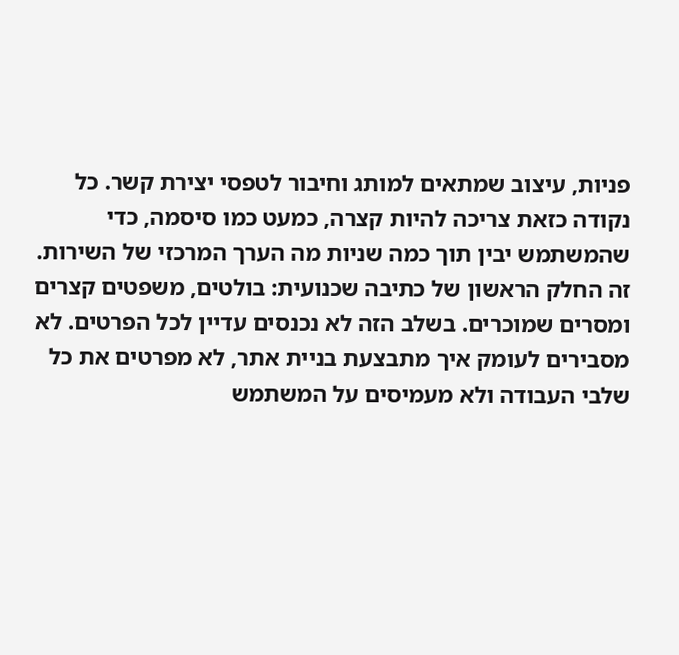פניות, עיצוב שמתאים למותג וחיבור לטפסי יצירת קשר. כל נקודה כזאת צריכה להיות קצרה, כמעט כמו סיסמה, כדי שהמשתמש יבין תוך כמה שניות מה הערך המרכזי של השירות.
זה החלק הראשון של כתיבה שכנועית: בולטים, משפטים קצרים ומסרים שמוכרים. בשלב הזה לא נכנסים עדיין לכל הפרטים. לא מסבירים לעומק איך מתבצעת בניית אתר, לא מפרטים את כל שלבי העבודה ולא מעמיסים על המשתמש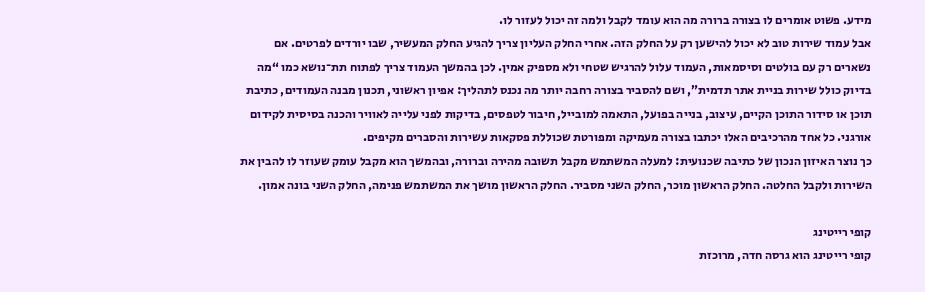מידע. פשוט אומרים לו בצורה ברורה מה הוא עומד לקבל ולמה זה יכול לעזור לו.
אבל עמוד שירות טוב לא יכול להישען רק על החלק הזה. אחרי החלק העליון צריך להגיע החלק המעשיר, שבו יורדים לפרטים. אם נשארים רק עם בולטים וסיסמאות, העמוד עלול להרגיש שטחי ולא מספיק אמין. לכן בהמשך העמוד צריך לפתוח תת־נושא כמו “מה בדיוק כולל שירות בניית אתר תדמית”, ושם להסביר בצורה רחבה יותר מה נכנס לתהליך: אפיון ראשוני, תכנון מבנה העמודים, כתיבת תוכן או סידור התוכן הקיים, עיצוב, בנייה בפועל, התאמה למובייל, חיבור לטפסים, בדיקות לפני עלייה לאוויר והכנה בסיסית לקידום אורגני. כל אחד מהרכיבים האלו יכתבו בצורה מעמיקה ומפורטת שכוללת פסקאות עשירות והסברים מקיפים.
כך נוצר האיזון הנכון של כתיבה שכנועית: למעלה המשתמש מקבל תשובה מהירה וברורה, ובהמשך הוא מקבל עומק שעוזר לו להבין את השירות ולקבל החלטה. החלק הראשון מוכר, החלק השני מסביר. החלק הראשון מושך את המשתמש פנימה, החלק השני בונה אמון.

קופי רייטינג
קופי רייטינג הוא גרסה חדה, מרוכזת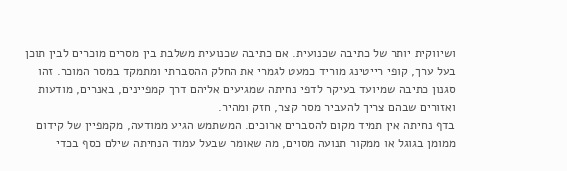ושיווקית יותר של כתיבה שכנועית. אם כתיבה שכנועית משלבת בין מסרים מוכרים לבין תוכן בעל ערך, קופי רייטינג מוריד כמעט לגמרי את החלק ההסברתי ומתמקד במסר המוכר. זהו סגנון כתיבה שמיועד בעיקר לדפי נחיתה שמגיעים אליהם דרך קמפיינים, באנרים, מודעות ואזורים שבהם צריך להעביר מסר קצר, חזק ומהיר.
בדף נחיתה אין תמיד מקום להסברים ארוכים. המשתמש הגיע ממודעה, מקמפיין של קידום ממומן בגוגל או ממקור תנועה מסוים, מה שאומר שבעל עמוד הנחיתה שילם כסף בכדי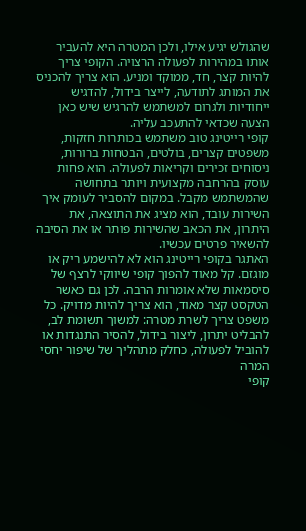שהגולש יגיע אילו, ולכן המטרה היא להעביר אותו במהירות לפעולה הרצויה. הקופי צריך להיות קצר, חד, ממוקד ומניע. הוא צריך להכניס את המותג לתודעה, לייצר בידול, להדגיש ייחודיות ולגרום למשתמש להרגיש שיש כאן הצעה שכדאי להתעכב עליה.
קופי רייטינג טוב משתמש בכותרות חזקות, משפטים קצרים, בולטים, הבטחות ברורות, ניסוחים זכירים וקריאות לפעולה. הוא פחות עוסק בהרחבה מקצועית ויותר בתחושה שהמשתמש מקבל. במקום להסביר לעומק איך השירות עובד, הוא מציג את התוצאה, את היתרון, את הכאב שהשירות פותר או את הסיבה להשאיר פרטים עכשיו.
האתגר בקופי רייטינג הוא לא להישמע ריק או מוגזם. קל מאוד להפוך קופי שיווקי לרצף של סיסמאות שלא אומרות הרבה. לכן גם כאשר הטקסט קצר מאוד, הוא צריך להיות מדויק. כל משפט צריך לשרת מטרה: למשוך תשומת לב, להבליט יתרון, ליצור בידול, להסיר התנגדות או להוביל לפעולה, כחלק מתהליך של שיפור יחסי המרה
קופי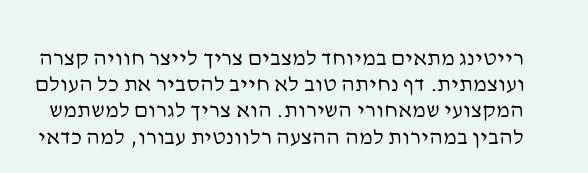רייטינג מתאים במיוחד למצבים צריך לייצר חוויה קצרה ועוצמתית. דף נחיתה טוב לא חייב להסביר את כל העולם המקצועי שמאחורי השירות. הוא צריך לגרום למשתמש להבין במהירות למה ההצעה רלוונטית עבורו, למה כדאי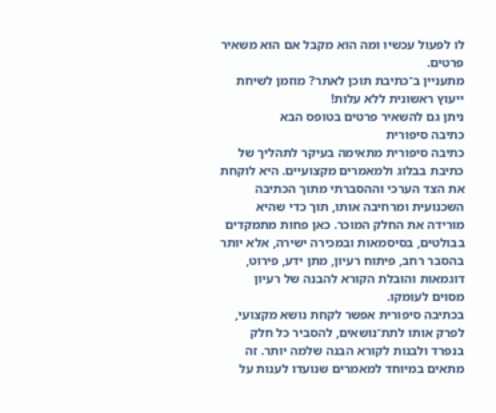לו לפעול עכשיו ומה הוא מקבל אם הוא משאיר פרטים.
מתעניין ב־כתיבת תוכן לאתר? מוזמן לשיחת ייעוץ ראשונית ללא עלות!
ניתן גם להשאיר פרטים בטופס הבא
כתיבה סיפורית
כתיבה סיפורית מתאימה בעיקר לתהליך של כתיבת בבלוג ולמאמרים מקצועיים. היא לוקחת את הצד הערכי וההסברתי מתוך הכתיבה השכנועית ומרחיבה אותו, תוך כדי שהיא מורידה את החלק המוכר. כאן פחות מתמקדים בבולטים, בסיסמאות ובמכירה ישירה, אלא יותר בהסבר רחב, פיתוח רעיון, מתן ידע, פירוט, דוגמאות והובלת הקורא להבנה של רעיון מסוים לעומקו.
בכתיבה סיפורית אפשר לקחת נושא מקצועי, לפרק אותו לתת־נושאים, להסביר כל חלק בנפרד ולבנות לקורא הבנה שלמה יותר. זה מתאים במיוחד למאמרים שנועדו לענות על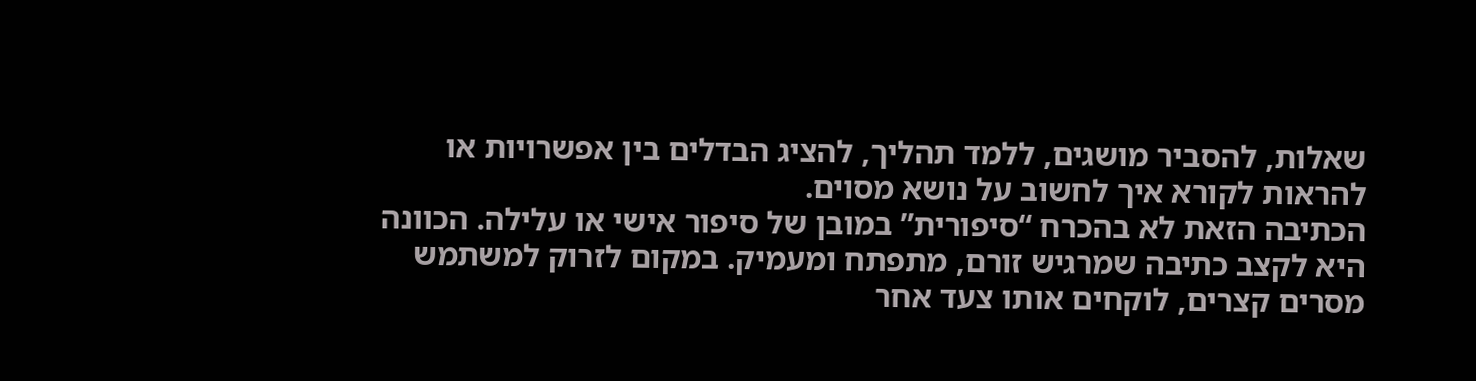שאלות, להסביר מושגים, ללמד תהליך, להציג הבדלים בין אפשרויות או להראות לקורא איך לחשוב על נושא מסוים.
הכתיבה הזאת לא בהכרח “סיפורית” במובן של סיפור אישי או עלילה. הכוונה היא לקצב כתיבה שמרגיש זורם, מתפתח ומעמיק. במקום לזרוק למשתמש מסרים קצרים, לוקחים אותו צעד אחר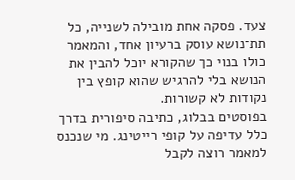צעד. פסקה אחת מובילה לשנייה, כל תת־נושא עוסק ברעיון אחד, והמאמר כולו בנוי כך שהקורא יוכל להבין את הנושא בלי להרגיש שהוא קופץ בין נקודות לא קשורות.
בפוסטים בבלוג, כתיבה סיפורית בדרך כלל עדיפה על קופי רייטינג. מי שנכנס למאמר רוצה לקבל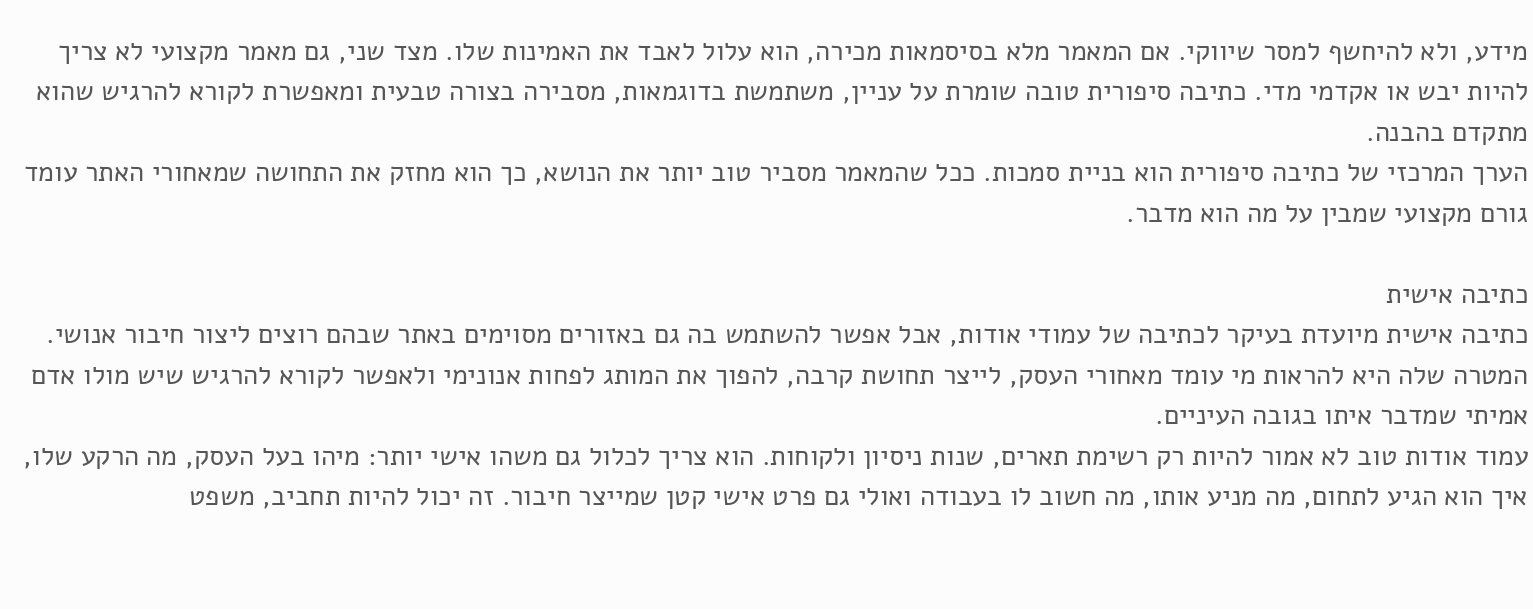מידע, ולא להיחשף למסר שיווקי. אם המאמר מלא בסיסמאות מכירה, הוא עלול לאבד את האמינות שלו. מצד שני, גם מאמר מקצועי לא צריך להיות יבש או אקדמי מדי. כתיבה סיפורית טובה שומרת על עניין, משתמשת בדוגמאות, מסבירה בצורה טבעית ומאפשרת לקורא להרגיש שהוא מתקדם בהבנה.
הערך המרכזי של כתיבה סיפורית הוא בניית סמכות. ככל שהמאמר מסביר טוב יותר את הנושא, כך הוא מחזק את התחושה שמאחורי האתר עומד גורם מקצועי שמבין על מה הוא מדבר.

כתיבה אישית
כתיבה אישית מיועדת בעיקר לכתיבה של עמודי אודות, אבל אפשר להשתמש בה גם באזורים מסוימים באתר שבהם רוצים ליצור חיבור אנושי. המטרה שלה היא להראות מי עומד מאחורי העסק, לייצר תחושת קרבה, להפוך את המותג לפחות אנונימי ולאפשר לקורא להרגיש שיש מולו אדם אמיתי שמדבר איתו בגובה העיניים.
עמוד אודות טוב לא אמור להיות רק רשימת תארים, שנות ניסיון ולקוחות. הוא צריך לכלול גם משהו אישי יותר: מיהו בעל העסק, מה הרקע שלו, איך הוא הגיע לתחום, מה מניע אותו, מה חשוב לו בעבודה ואולי גם פרט אישי קטן שמייצר חיבור. זה יכול להיות תחביב, משפט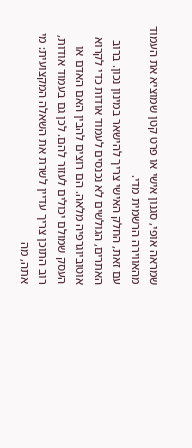שמראה אופי, סגנון אישי או פרט קטן שמוציא את העמוד מהאווירה הרשמית מדי.
עם זאת, החלק האישי צריך להישאר במינון נכון. ברוב האתרים, הגולשים לא נכנסים לעמוד אודות כדי לקרוא אוטוביוגרפיה מלאה. הם רוצים להבין האם האדם או העסק שמולם יכולים לעזור להם. לכן גם בעמוד אודות, רוב התוכן צריך עדיין לשרת את השאלה המקצועית: מי אתה, מה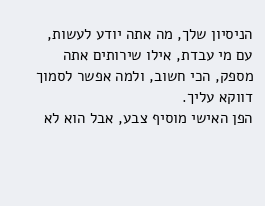הניסיון שלך, מה אתה יודע לעשות, עם מי עבדת, אילו שירותים אתה מספק, הכי חשוב, ולמה אפשר לסמוך דווקא עליך.
הפן האישי מוסיף צבע, אבל הוא לא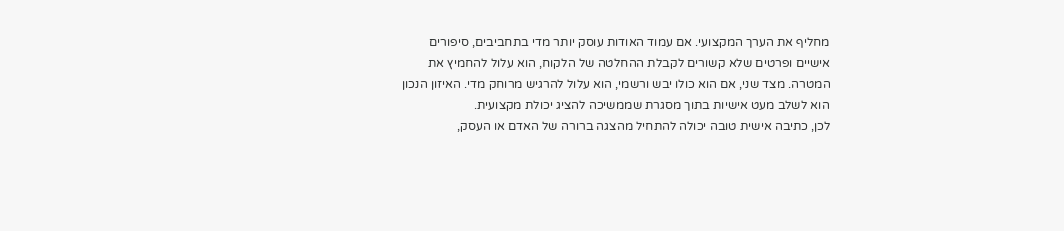מחליף את הערך המקצועי. אם עמוד האודות עוסק יותר מדי בתחביבים, סיפורים אישיים ופרטים שלא קשורים לקבלת ההחלטה של הלקוח, הוא עלול להחמיץ את המטרה. מצד שני, אם הוא כולו יבש ורשמי, הוא עלול להרגיש מרוחק מדי. האיזון הנכון הוא לשלב מעט אישיות בתוך מסגרת שממשיכה להציג יכולת מקצועית.
לכן, כתיבה אישית טובה יכולה להתחיל מהצגה ברורה של האדם או העסק,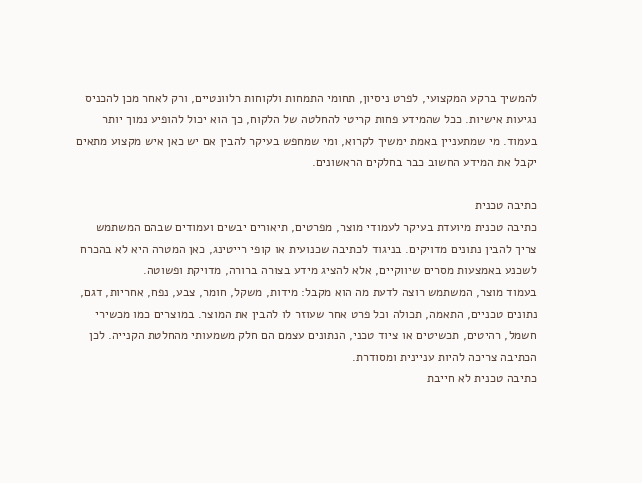להמשיך ברקע המקצועי, לפרט ניסיון, תחומי התמחות ולקוחות רלוונטיים, ורק לאחר מכן להכניס נגיעות אישיות. ככל שהמידע פחות קריטי להחלטה של הלקוח, כך הוא יכול להופיע נמוך יותר בעמוד. מי שמתעניין באמת ימשיך לקרוא, ומי שמחפש בעיקר להבין אם יש כאן איש מקצוע מתאים יקבל את המידע החשוב כבר בחלקים הראשונים.

כתיבה טכנית
כתיבה טכנית מיועדת בעיקר לעמודי מוצר, מפרטים, תיאורים יבשים ועמודים שבהם המשתמש צריך להבין נתונים מדויקים. בניגוד לכתיבה שכנועית או קופי רייטינג, כאן המטרה היא לא בהכרח לשכנע באמצעות מסרים שיווקיים, אלא להציג מידע בצורה ברורה, מדויקת ופשוטה.
בעמוד מוצר, המשתמש רוצה לדעת מה הוא מקבל: מידות, משקל, חומר, צבע, נפח, אחריות, דגם, נתונים טכניים, התאמה, תכולה וכל פרט אחר שעוזר לו להבין את המוצר. במוצרים כמו מכשירי חשמל, רהיטים, תכשיטים או ציוד טכני, הנתונים עצמם הם חלק משמעותי מהחלטת הקנייה. לכן הכתיבה צריכה להיות עניינית ומסודרת.
כתיבה טכנית לא חייבת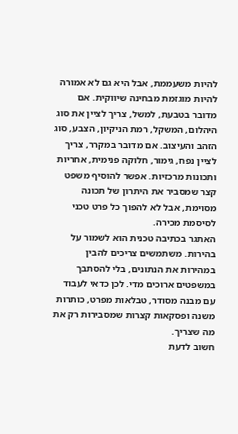להיות משעממת, אבל היא גם לא אמורה להיות מוגזמת מבחינה שיווקית. אם מדובר בטבעת, למשל, צריך לציין את סוג היהלום, המשקל, רמת הניקיון, הצבע, סוג הזהב והעיצוב. אם מדובר במקרר, צריך לציין נפח, גימור, חלוקה פנימית, אחריות ותכונות מרכזיות. אפשר להוסיף משפט קצר שמסביר את היתרון של תכונה מסוימת, אבל לא להפוך כל פרט טכני לסיסמת מכירה.
האתגר בכתיבה טכנית הוא לשמור על בהירות. משתמשים צריכים להבין במהירות את הנתונים, בלי להסתבך במשפטים ארוכים מדי. לכן כדאי לעבוד עם מבנה מסודר, טבלאות מפרט, כותרות משנה ופסקאות קצרות שמסבירות רק את מה שצריך.
חשוב לדעת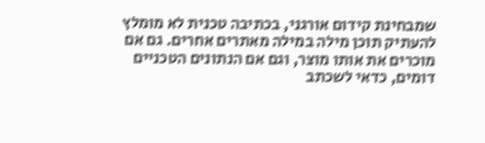שמבחינת קידום אורגני, בכתיבה טכנית לא מומלץ להעתיק תוכן מילה במילה מאתרים אחרים. גם אם מוכרים את אותו מוצר, וגם אם הנתונים הטכניים דומים, כדאי לשכתב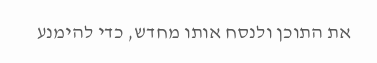את התוכן ולנסח אותו מחדש, כדי להימנע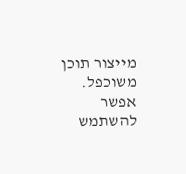מייצור תוכן משוכפל. אפשר להשתמש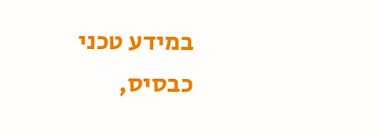במידע טכני כבסיס,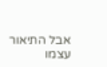אבל התיאור עצמו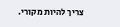צריך להיות מקורי.